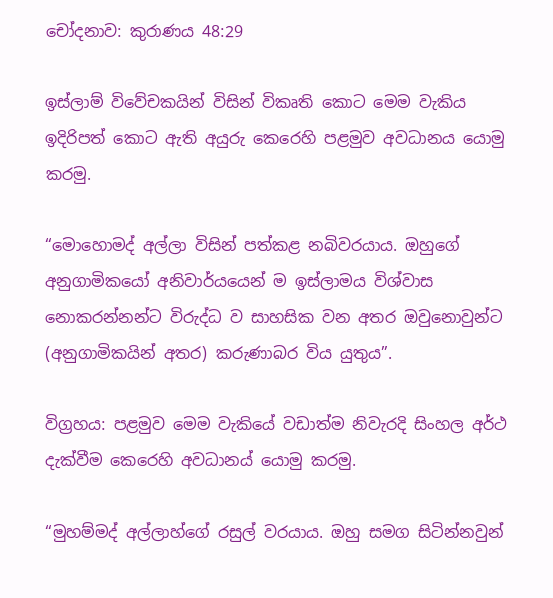චෝදනාව: කුරාණය 48:29

ඉස්ලාම් විවේචකයින් විසින් විකෘති කොට මෙම වැකිය ඉදිරිපත් කොට ඇති අයුරු කෙරෙහි පළමුව අවධානය යොමු කරමු.

“මොහොමද් අල්ලා විසින් පත්කළ නබිවරයාය. ඔහුගේ අනුගාමිකයෝ අනිවාර්යයෙන් ම ඉස්ලාමය විශ්වාස නොකරන්නන්ට විරුද්ධ ව සාහසික වන අතර ඔවුනොවුන්ට (අනුගාමිකයින් අතර) කරුණාබර විය යුතුය”.

විග්‍රහය: පළමුව මෙම වැකියේ වඩාත්ම නිවැරදි සිංහල අර්ථ දැක්වීම කෙරෙහි අවධානය් යොමු කරමු.

“මුහම්මද් අල්ලාහ්ගේ රසුල් වරයාය. ඔහු සමග සිටින්නවුන්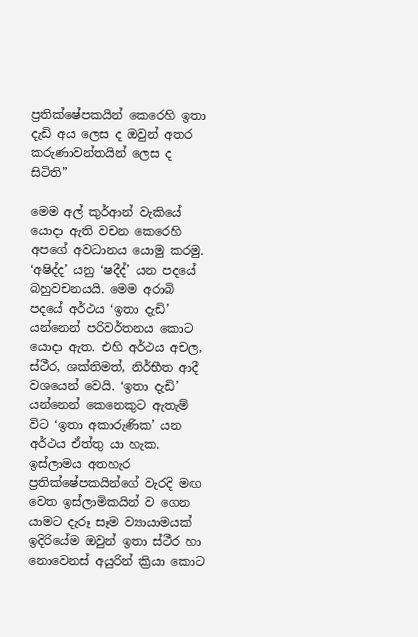ප්‍රතික්ෂේපකයින් කෙරෙහි ඉතා දැඩි අය ලෙස ද ඔවුන් අතර කරුණාවන්තයින් ලෙස ද සිටිති”

මෙම අල් කුර්ආන් වැකියේ යොදා ඇති වචන කෙරෙහි අපගේ අවධානය යොමු කරමු. ‘අෂිද්ද’ යනු ‘ෂදීද්’ යන පදයේ බහුවචනයයි. මෙම අරාබි පදයේ අර්ථය ‘ඉතා දැඩි’ යන්නෙන් පරිවර්තනය කොට යොදා ඇත. එහි අර්ථය අචල, ස්ථීර, ශක්තිමත්, නිර්භීත ආදී වශයෙන් වෙයි. ‘ඉතා දැඩි’ යන්නෙන් කෙනෙකුට ඇතැම් විට ‘ඉතා අකාරුණික’ යන අර්ථය ඒත්තු යා හැක. ඉස්ලාමය අතහැර ප්‍රතික්ෂේපකයින්ගේ වැරදි මඟ වෙත ඉස්ලාමිකයින් ව ගෙන යාමට දැරූ සෑම ව්‍යායාමයක් ඉදිරියේම ඔවුන් ඉතා ස්ථීර හා නොවෙනස් අයුරින් ක්‍රියා කොට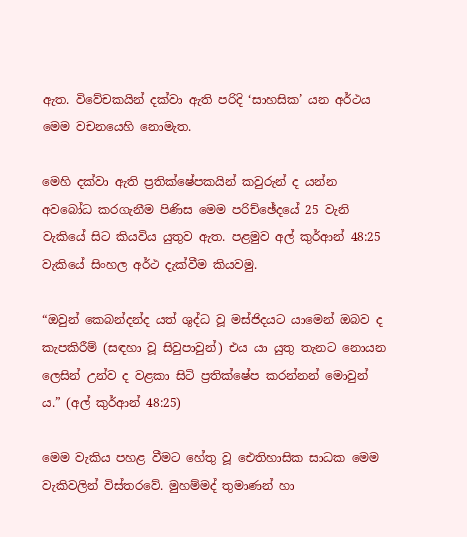ඇත. විවේචකයින් දක්වා ඇති පරිදි ‘සාහසික’ යන අර්ථය මෙම වචනයෙහි නොමැත.

මෙහි දක්වා ඇති ප්‍රතික්ෂේපකයින් කවුරුන් ද යන්න අවබෝධ කරගැනීම පිණිස මෙම පරිච්ඡේදයේ 25 වැනි වැකියේ සිට කියවිය යුතුව ඇත. පළමුව අල් කුර්ආන් 48:25 වැකියේ සිංහල අර්ථ දැක්වීම කියවමු.

“ඔවුන් කෙබන්දන්ද යත් ශුද්ධ වූ මස්ජිදයට යාමෙන් ඔබව ද කැපකිරීම් (සඳහා වූ සිවුපාවුන්) එය යා යුතු තැනට නොයන ලෙසින් උන්ව ද වළකා සිටි ප්‍රතික්ෂේප කරන්නන් මොවුන් ය.” (අල් කුර්ආන් 48:25)

මෙම වැකිය පහළ වීමට හේතු වූ ඓතිහාසික සාධක මෙම වැකිවලින් විස්තරවේ. මුහම්මද් තුමාණන් හා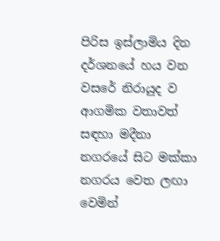පිරිස ඉස්ලාමිය දින දර්ශනයේ හය වන වසරේ නිරායුද ව ආගමික වතාවත් සඳහා මදීනා නගරයේ සිට මක්කා නගරය වෙත ලඟා වෙමින්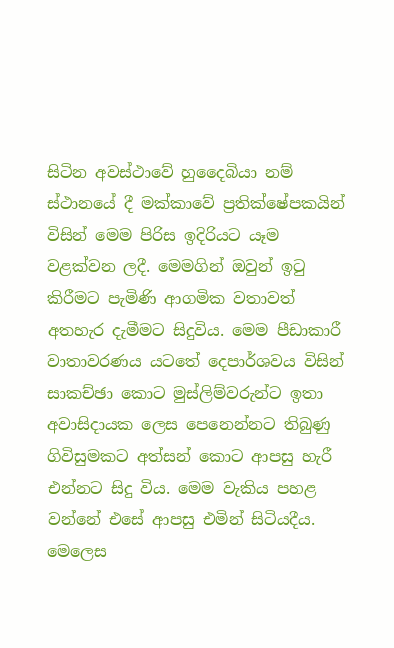සිටින අවස්ථාවේ හුදෛබියා නම් ස්ථානයේ දී මක්කාවේ ප්‍රතික්ෂේපකයින් විසින් මෙම පිරිස ඉදිරියට යෑම වළක්වන ලදී. මෙමගින් ඔවුන් ඉටු කිරීමට පැමිණි ආගමික වතාවත් අතහැර දැමීමට සිදුවිය. මෙම පීඩාකාරී වාතාවරණය යටතේ දෙපාර්ශවය විසින් සාකච්ඡා කොට මුස්ලිම්වරුන්ට ඉතා අවාසිදායක ලෙස පෙනෙන්නට තිබුණු ගිවිසුමකට අත්සන් කොට ආපසු හැරී එන්නට සිදු විය. මෙම වැකිය පහළ වන්නේ එසේ ආපසු එමින් සිටියදීය. මෙලෙස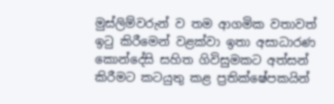මුස්ලිම්වරුන් ව තම ආගමික වතාවත් ඉටු කිරීමෙන් වළක්වා ඉතා අසාධාරණ කොන්දේසි සහිත ගිවිසුමකට අත්සන් කිරීමට කටයුතු කළ ප්‍රතික්ෂේපකයින්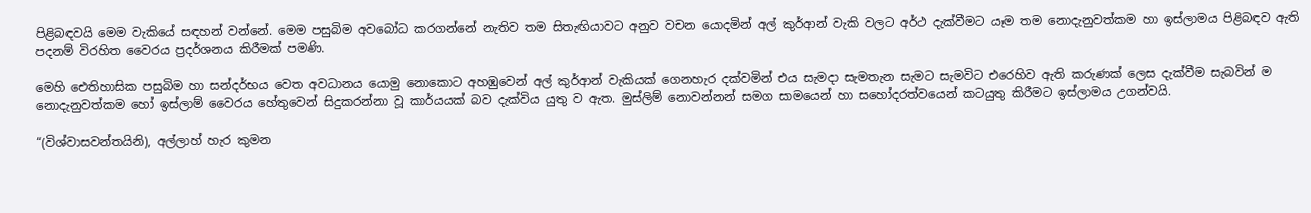පිළිබඳවයි මෙම වැකියේ සඳහන් වන්නේ. මෙම පසුබිම අවබෝධ කරගන්නේ නැතිව තම සිතැඟියාවට අනුව වචන යොදමින් අල් කුර්ආන් වැකි වලට අර්ථ දැක්වීමට යෑම තම නොදැනුවත්කම හා ඉස්ලාමය පිළිබඳව ඇති පදනම් විරහිත වෛරය ප්‍රදර්ශනය කිරීමක් පමණි.

මෙහි ඓතිහාසික පසුබිම හා සන්දර්භය වෙත අවධානය යොමු නොකොට අහඹුවෙන් අල් කුර්ආන් වැකියක් ගෙනහැර දක්වමින් එය සැමදා සැමතැන සැමට සැමවිට එරෙහිව ඇති කරුණක් ලෙස දැක්වීම සැබවින් ම නොදැනුවත්කම හෝ ඉස්ලාම් වෛරය හේතුවෙන් සිදුකරන්නා වූ කාර්යයක් බව දැක්විය යුතු ව ඇත. මුස්ලිම් නොවන්නන් සමග සාමයෙන් හා සහෝදරත්වයෙන් කටයුතු කිරීමට ඉස්ලාමය උගන්වයි.

“(විශ්වාසවන්තයිනි), අල්ලාහ් හැර කුමන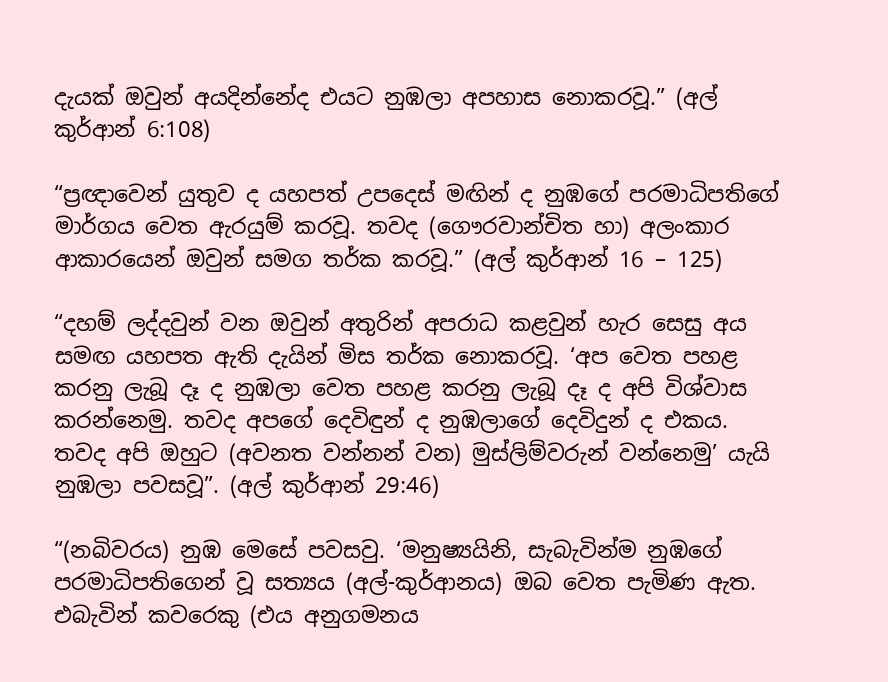දැයක් ඔවුන් අයදින්නේද එයට නුඹලා අපහාස නොකරවූ.” (අල් කුර්ආන් 6:108)

“ප්‍රඥාවෙන් යුතුව ද යහපත් උපදෙස් මඟින් ද නුඹගේ පරමාධිපතිගේ මාර්ගය වෙත ඇරයුම් කරවූ. තවද (ගෞරවාන්චිත හා) අලංකාර ආකාරයෙන් ඔවුන් සමග තර්ක කරවූ.” (අල් කුර්ආන් 16 – 125)

“දහම් ලද්දවුන් වන ඔවුන් අතුරින් අපරාධ කළවුන් හැර සෙසු අය සමඟ යහපත ඇති දැයින් මිස තර්ක නොකරවූ. ‘අප වෙත පහළ කරනු ලැබූ දෑ ද නුඹලා වෙත පහළ කරනු ලැබූ දෑ ද අපි විශ්වාස කරන්නෙමු. තවද අපගේ දෙවිඳුන් ද නුඹලාගේ දෙවිදුන් ද එකය. තවද අපි ඔහුට (අවනත වන්නන් වන) මුස්ලිම්වරුන් වන්නෙමු’ යැයි නුඹලා පවසවූ”. (අල් කුර්ආන් 29:46)

“(නබිවරය) නුඹ මෙසේ පවසවු. ‘මනුෂ්‍යයිනි, සැබැවින්ම නුඹගේ පරමාධිපතිගෙන් වූ සත්‍යය (අල්-කුර්ආනය) ඔබ වෙත පැමිණ ඇත. එබැවින් කවරෙකු (එය අනුගමනය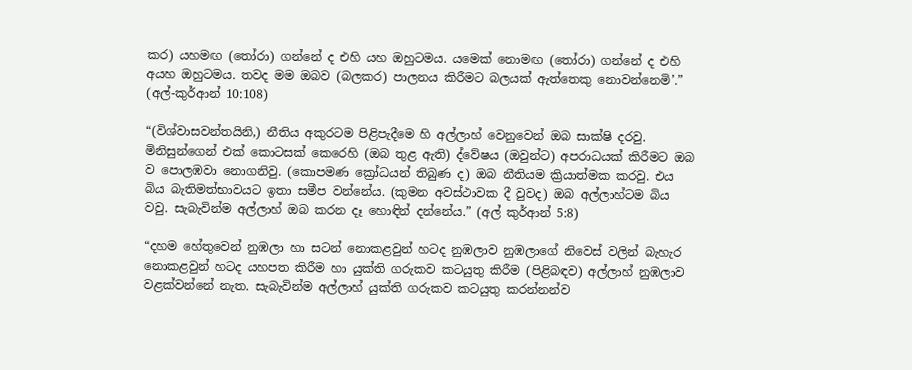කර) යහමඟ (තෝරා) ගන්නේ ද එහි යහ ඔහුටමය. යමෙක් නොමඟ (තෝරා) ගන්නේ ද එහි අයහ ඔහුටමය. තවද මම ඔබව (බලකර) පාලනය කිරීමට බලයක් ඇත්තෙකු නොවන්නෙමි’.” (අල්-කුර්ආන් 10:108)

“(විශ්වාසවන්තයිනි,) නීතිය අකුරටම පිළිපැදීමෙ හි අල්ලාහ් වෙනුවෙන් ඔබ සාක්ෂි දරවු. මිනිසුන්ගෙන් එක් කොටසක් කෙරෙහි (ඔබ තුළ ඇති) ද්වේෂය (ඔවුන්ට) අපරාධයක් කිරීමට ඔබ ව පොලඹවා නොගනිවු. (කොපමණ ක්‍රෝධයන් තිබුණ ද) ඔබ නීතියම ක්‍රියාත්මක කරවු. එය බිය බැතිමත්භාවයට ඉතා සමීප වන්නේය. (කුමන අවස්ථාවක දී වුවද) ඔබ අල්ලාහ්ටම බිය වවු. සැබැවින්ම අල්ලාහ් ඔබ කරන දෑ හොඳින් දන්නේය.” (අල් කුර්ආන් 5:8)

“දහම හේතුවෙන් නුඹලා හා සටන් නොකළවුන් හටද නුඹලාව නුඹලාගේ නිවෙස් වලින් බැහැර නොකළවුන් හටද යහපත කිරීම හා යුක්ති ගරුකව කටයුතු කිරීම (පිළිබඳව) අල්ලාහ් නුඹලාව වළක්වන්නේ නැත. සැබැවින්ම අල්ලාහ් යුක්ති ගරුකව කටයුතු කරන්නන්ව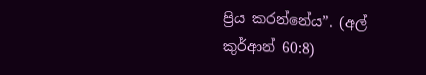ප්‍රිය කරන්නේය”. (අල් කුර්ආන් 60:8)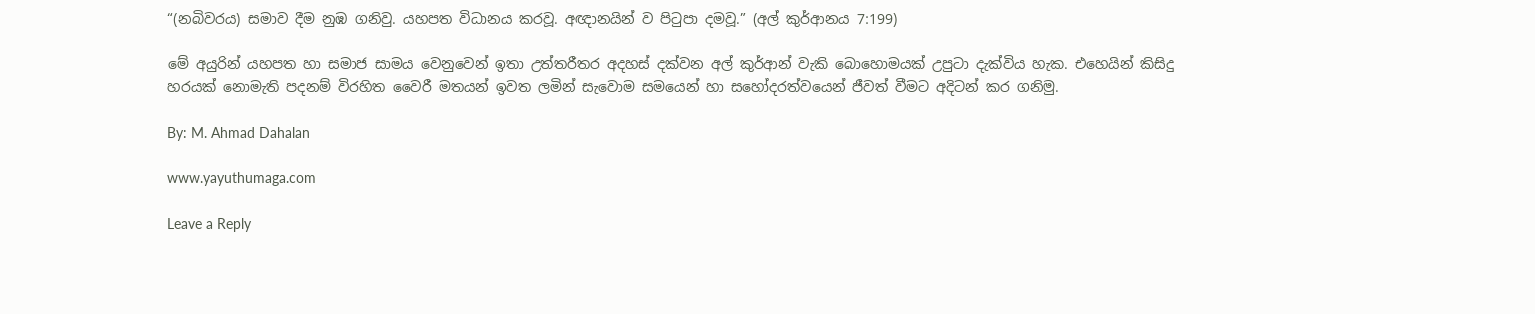“(නබිවරය) සමාව දීම නුඹ ගනිවු. යහපත විධානය කරවූ. අඥානයින් ව පිටුපා දමවූ.” (අල් කුර්ආනය 7:199)

මේ අයුරින් යහපත හා සමාජ සාමය වෙනුවෙන් ඉතා උත්තරීතර අදහස් දක්වන අල් කුර්ආන් වැකි බොහොමයක් උපුටා දැක්විය හැක. එහෙයින් කිසිදු හරයක් නොමැති පදනම් විරහිත වෛරී මතයන් ඉවත ලමින් සැවොම සමයෙන් හා සහෝදරත්වයෙන් ජීවත් වීමට අදිටන් කර ගනිමු.

By: M. Ahmad Dahalan

www.yayuthumaga.com

Leave a Reply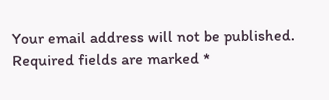Your email address will not be published. Required fields are marked *